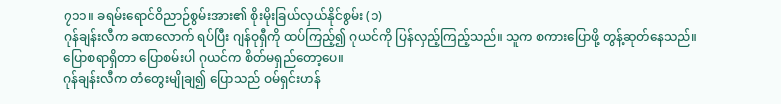၇၁၁။ ခရမ်းရောင်ဝိညာဉ်စွမ်းအား၏ စိုးမိုးခြယ်လှယ်နိုင်စွမ်း (၁)
ဂုန်ချန်းလီက ခဏလောက် ရပ်ပြီး ဂျန်ဝုရှီကို ထပ်ကြည့်၍ ဂုယင်ကို ပြန်လှည့်ကြည့်သည်။ သူက စကားပြောဖို့ တွန့်ဆုတ်နေသည်။
ပြောစရာရှိတာ ပြောစမ်းပါ ဂုယင်က စိတ်မရှည်တော့ပေ။
ဂုန်ချန်းလီက တံတွေးမျိုချ၍ ပြောသည် ဝမ်ရှင်းဟန်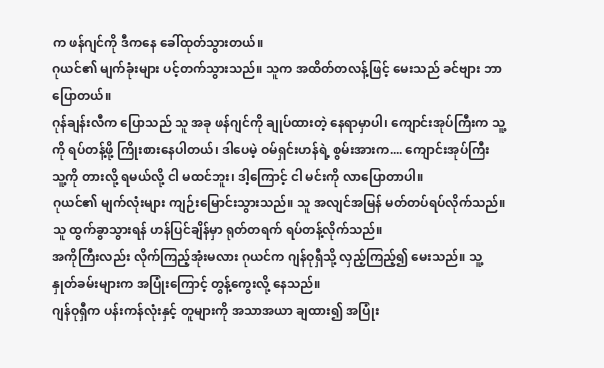က ဖန်ဂျင်ကို ဒီကနေ ခေါ်ထုတ်သွားတယ်။
ဂုယင်၏ မျက်ခုံးများ ပင့်တက်သွားသည်။ သူက အထိတ်တလန့်ဖြင့် မေးသည် ခင်ဗျား ဘာ ပြောတယ်။
ဂုန်ချန်းလီက ပြောသည် သူ အခု ဖန်ဂျင်ကို ချုပ်ထားတဲ့ နေရာမှာပါ၊ ကျောင်းအုပ်ကြီးက သူ့ကို ရပ်တန့်ဖို့ ကြိုးစားနေပါတယ်၊ ဒါပေမဲ့ ဝမ်ရှင်းဟန်ရဲ့ စွမ်းအားက.... ကျောင်းအုပ်ကြီး သူ့ကို တားလို့ ရမယ်လို့ ငါ မထင်ဘူး၊ ဒါ့ကြောင့် ငါ မင်းကို လာပြောတာပါ။
ဂုယင်၏ မျက်လုံးများ ကျဉ်းမြောင်းသွားသည်။ သူ အလျင်အမြန် မတ်တပ်ရပ်လိုက်သည်။ သူ ထွက်ခွာသွားရန် ဟန်ပြင်ချိန်မှာ ရုတ်တရက် ရပ်တန့်လိုက်သည်။
အကိုကြီးလည်း လိုက်ကြည့်အုံးမလား ဂုယင်က ဂျန်ဝုရှီသို့ လှည့်ကြည့်၍ မေးသည်။ သူ့နှုတ်ခမ်းများက အပြုံးကြောင့် တွန့်ကွေးလို့ နေသည်။
ဂျန်ဝုရှီက ပန်းကန်လုံးနှင့် တူများကို အသာအယာ ချထား၍ အပြုံး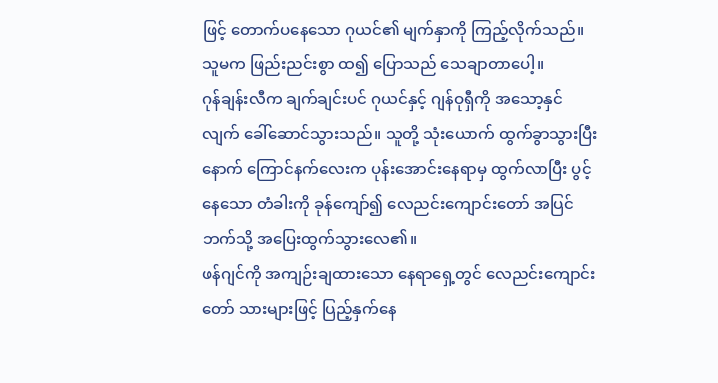ဖြင့် တောက်ပနေသော ဂုယင်၏ မျက်နှာကို ကြည့်လိုက်သည်။ သူမက ဖြည်းညင်းစွာ ထ၍ ပြောသည် သေချာတာပေါ့။
ဂုန်ချန်းလီက ချက်ချင်းပင် ဂုယင်နှင့် ဂျန်ဝုရှီကို အသော့နှင်လျက် ခေါ်ဆောင်သွားသည်။ သူတို့ သုံးယောက် ထွက်ခွာသွားပြီးနောက် ကြောင်နက်လေးက ပုန်းအောင်းနေရာမှ ထွက်လာပြီး ပွင့်နေသော တံခါးကို ခုန်ကျော်၍ လေညင်းကျောင်းတော် အပြင်ဘက်သို့ အပြေးထွက်သွားလေ၏။
ဖန်ဂျင်ကို အကျဉ်းချထားသော နေရာရှေ့တွင် လေညင်းကျောင်းတော် သားများဖြင့် ပြည့်နှက်နေ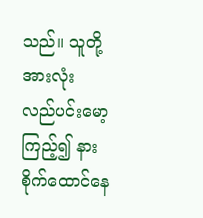သည်။ သူတို့အားလုံး လည်ပင်းမော့ကြည့်၍ နားစိုက်ထောင်နေ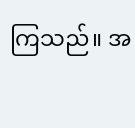ကြသည်။ အ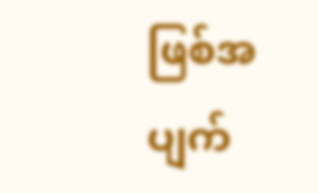ဖြစ်အပျက်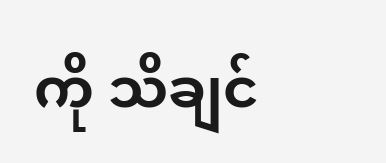ကို သိချင်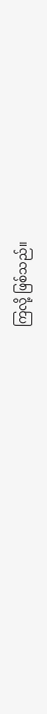ကြလို့ ဖြစ်သည်။